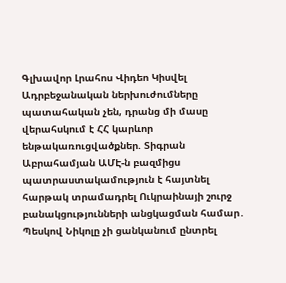Գլխավոր Լրահոս Վիդեո Կիսվել
Ադրբեջանական ներխուժումները պատահական չեն, դրանց մի մասը վերահսկում է ՀՀ կարևոր ենթակառուցվածքներ. Տիգրան Աբրահամյան ԱՄԷ-ն բազմիցս պատրաստակամություն է հայտնել հարթակ տրամադրել Ուկրաինայի շուրջ բանակցությունների անցկացման համար․ Պեսկով Նիկոլը չի ցանկանում ընտրել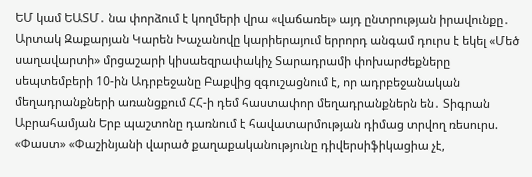ԵՄ կամ ԵԱՏՄ․ նա փորձում է կողմերի վրա «վաճառել» այդ ընտրության իրավունքը․ Արտակ Զաքարյան Կարեն Խաչանովը կարիերայում երրորդ անգամ դուրս է եկել «Մեծ սաղավարտի» մրցաշարի կիսաեզրափակիչ Տարադրամի փոխարժեքները սեպտեմբերի 10-ին Ադրբեջանը Բաքվից զգուշացնում է, որ ադրբեջանական մեղադրանքների առանցքում ՀՀ-ի դեմ հաստափոր մեղադրանքներն են․ Տիգրան Աբրահամյան Երբ պաշտոնը դառնում է հավատարմության դիմաց տրվող ռեսուրս. «Փաստ» «Փաշինյանի վարած քաղաքականությունը դիվերսիֆիկացիա չէ,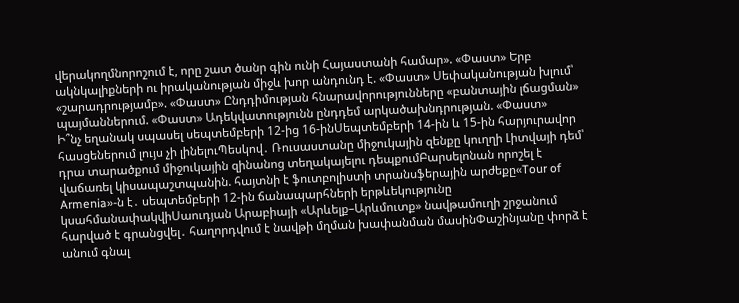վերակողմնորոշում է, որը շատ ծանր գին ունի Հայաստանի համար». «Փաստ» Երբ ակնկալիքների ու իրականության միջև խոր անդունդ է. «Փաստ» Սեփականության խլում՝ «շարադրությամբ». «Փաստ» Ընդդիմության հնարավորությունները «բանտային լճացման» պայմաններում. «Փաստ» Ադեկվատությունն ընդդեմ արկածախնդրության. «Փաստ»
Ի՞նչ եղանակ սպասել սեպտեմբերի 12-ից 16-ինՍեպտեմբերի 14-ին և 15-ին հարյուրավոր հասցեներում լույս չի լինելուՊեսկով․ Ռուսաստանը միջուկային զենքը կուղղի Լիտվայի դեմ՝ դրա տարածքում միջուկային զինանոց տեղակայելու դեպքումԲարսելոնան որոշել է վաճառել կիսապաշտպանին. հայտնի է ֆուտբոլիստի տրանսֆերային արժեքը«Tour of Armenia»-ն է․ սեպտեմբերի 12-ին ճանապարհների երթևեկությունը կսահմանափակվիՍաուդյան Արաբիայի «Արևելք–Արևմուտք» նավթամուղի շրջանում հարված է գրանցվել․ հաղորդվում է նավթի մղման խափանման մասինՓաշինյանը փորձ է անում գնալ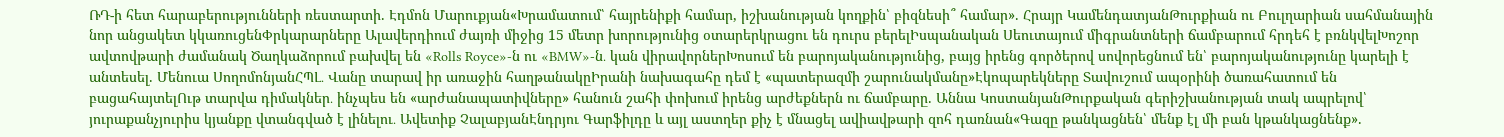ՌԴ-ի հետ հարաբերությունների ռեստարտի. Էդմոն Մարուքյան«Խրամատում՝ հայրենիքի համար, իշխանության կողքին՝ բիզնեսի՞ համար». Հրայր ԿամենդատյանԹուրքիան ու Բուլղարիան սահմանային նոր անցակետ կկառուցենՓրկարարները Ալավերդիում ժայռի միջից 15 մետր խորությունից օտարերկրացու են դուրս բերելԻսպանական Սեուտայում միգրանտների ճամբարում հրդեհ է բռնկվելԽոշոր ավտովթարի ժամանակ Ծաղկաձորում բախվել են «Rolls Royce»-ն ու «BMW»-ն․ կան վիրավորներԽոսում են բարոյականությունից, բայց իրենց գործերով սովորեցնում են՝ բարոյականությունը կարելի է անտեսել. Մենուա ՍողոմոնյանՀՊԼ․ Վանը տարավ իր առաջին հաղթանակըԻրանի նախագահը դեմ է «պատերազմի շարունակմանը»Էկոպարեկները Տավուշում ապօրինի ծառահատում են բացահայտելՈւթ տարվա դիմակներ․ ինչպես են «արժանապատիվները» հանուն շահի փոխում իրենց արժեքներն ու ճամբարը. Աննա ԿոստանյանԹուրքական գերիշխանության տակ ապրելով՝ յուրաքանչյուրիս կյանքը վտանգված է լինելու․ Ավետիք ՉալաբյանԷնդրյու Գարֆիլդը և այլ աստղեր քիչ է մնացել ավիավթարի զոհ դառնան«Գազը թանկացնեն՝ մենք էլ մի բան կթանկացնենք».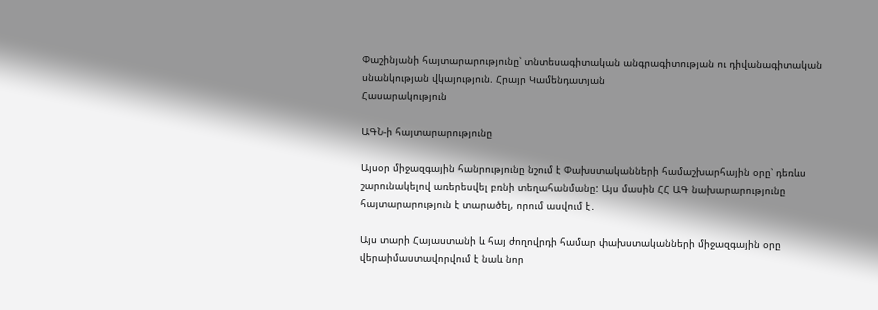Փաշինյանի հայտարարությունը՝ տնտեսագիտական անգրագիտության ու դիվանագիտական սնանկության վկայություն. Հրայր Կամենդատյան
Հասարակություն

ԱԳՆ-ի հայտարարությունը

Այսօր միջազգային հանրությունը նշում է Փախստականների համաշխարհային օրը՝ դեռևս շարունակելով առերեսվել բռնի տեղահանմանը: Այս մասին ՀՀ ԱԳ նախարարությունը հայտարարություն է տարածել, որում ասվում է․

Այս տարի Հայաստանի և հայ ժողովրդի համար փախստականների միջազգային օրը վերաիմաստավորվում է նաև նոր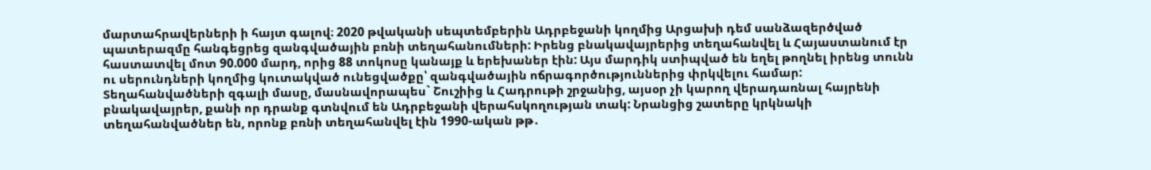մարտահրավերների ի հայտ գալով։ 2020 թվականի սեպտեմբերին Ադրբեջանի կողմից Արցախի դեմ սանձազերծված պատերազմը հանգեցրեց զանգվածային բռնի տեղահանումների: Իրենց բնակավայրերից տեղահանվել և Հայաստանում էր հաստատվել մոտ 90.000 մարդ, որից 88 տոկոսը կանայք և երեխաներ էին: Այս մարդիկ ստիպված են եղել թողնել իրենց տունն ու սերունդների կողմից կուտակված ունեցվածքը՝ զանգվածային ոճրագործություններից փրկվելու համար: Տեղահանվածների զգալի մասը, մասնավորապես` Շուշիից և Հադրութի շրջանից, այսօր չի կարող վերադառնալ հայրենի բնակավայրեր, քանի որ դրանք գտնվում են Ադրբեջանի վերահսկողության տակ: Նրանցից շատերը կրկնակի տեղահանվածներ են, որոնք բռնի տեղահանվել էին 1990-ական թթ․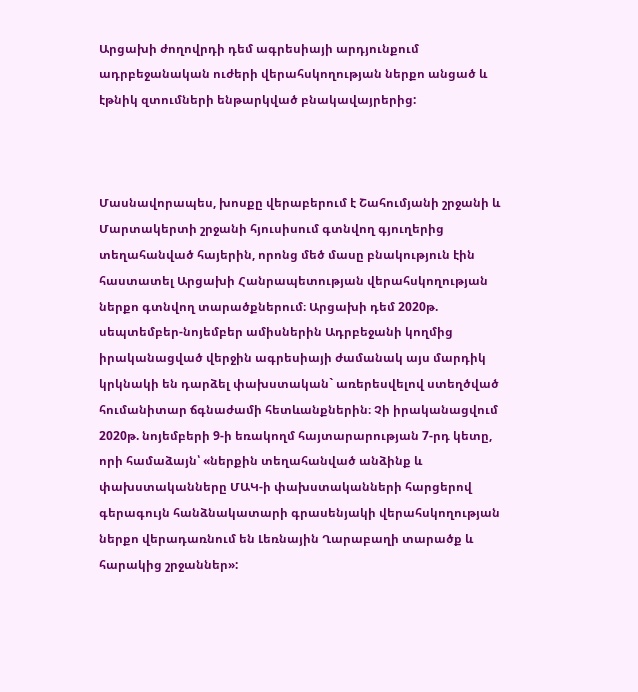Արցախի ժողովրդի դեմ ագրեսիայի արդյունքում ադրբեջանական ուժերի վերահսկողության ներքո անցած և էթնիկ զտումների ենթարկված բնակավայրերից:



Մասնավորապես, խոսքը վերաբերում է Շահումյանի շրջանի և Մարտակերտի շրջանի հյուսիսում գտնվող գյուղերից տեղահանված հայերին, որոնց մեծ մասը բնակություն էին հաստատել Արցախի Հանրապետության վերահսկողության ներքո գտնվող տարածքներում։ Արցախի դեմ 2020թ. սեպտեմբեր-նոյեմբեր ամիսներին Ադրբեջանի կողմից իրականացված վերջին ագրեսիայի ժամանակ այս մարդիկ կրկնակի են դարձել փախստական` առերեսվելով ստեղծված հումանիտար ճգնաժամի հետևանքներին։ Չի իրականացվում 2020թ. նոյեմբերի 9-ի եռակողմ հայտարարության 7-րդ կետը, որի համաձայն՝ «ներքին տեղահանված անձինք և փախստականները ՄԱԿ-ի փախստականների հարցերով գերագույն հանձնակատարի գրասենյակի վերահսկողության ներքո վերադառնում են Լեռնային Ղարաբաղի տարածք և հարակից շրջաններ»: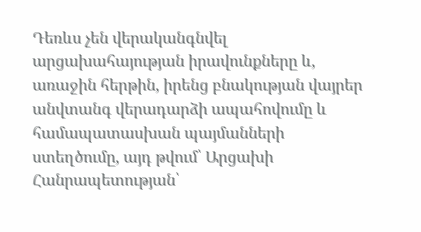Դեռևս չեն վերականգնվել արցախահայության իրավունքները և, առաջին հերթին, իրենց բնակության վայրեր անվտանգ վերադարձի ապահովումը և համապատասխան պայմանների ստեղծումը, այդ թվում՝ Արցախի Հանրապետության՝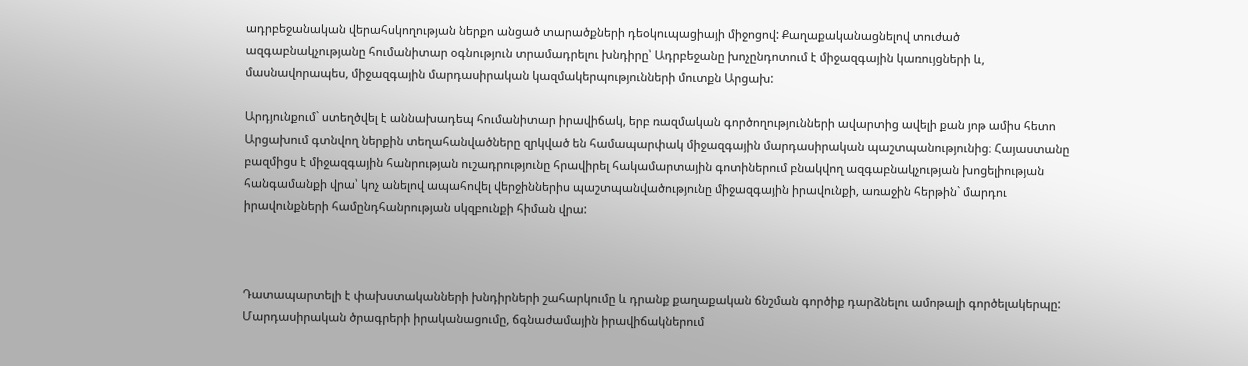ադրբեջանական վերահսկողության ներքո անցած տարածքների դեօկուպացիայի միջոցով: Քաղաքականացնելով տուժած ազգաբնակչությանը հումանիտար օգնություն տրամադրելու խնդիրը՝ Ադրբեջանը խոչընդոտում է միջազգային կառույցների և, մասնավորապես, միջազգային մարդասիրական կազմակերպությունների մուտքն Արցախ:

Արդյունքում` ստեղծվել է աննախադեպ հումանիտար իրավիճակ, երբ ռազմական գործողությունների ավարտից ավելի քան յոթ ամիս հետո Արցախում գտնվող ներքին տեղահանվածները զրկված են համապարփակ միջազգային մարդասիրական պաշտպանությունից։ Հայաստանը բազմիցս է միջազգային հանրության ուշադրությունը հրավիրել հակամարտային գոտիներում բնակվող ազգաբնակչության խոցելիության հանգամանքի վրա՝ կոչ անելով ապահովել վերջիններիս պաշտպանվածությունը միջազգային իրավունքի, առաջին հերթին` մարդու իրավունքների համընդհանրության սկզբունքի հիման վրա:



Դատապարտելի է փախստականների խնդիրների շահարկումը և դրանք քաղաքական ճնշման գործիք դարձնելու ամոթալի գործելակերպը: Մարդասիրական ծրագրերի իրականացումը, ճգնաժամային իրավիճակներում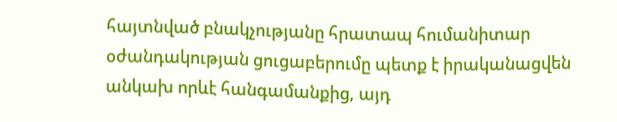հայտնված բնակչությանը հրատապ հումանիտար օժանդակության ցուցաբերումը պետք է իրականացվեն անկախ որևէ հանգամանքից, այդ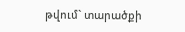թվում` տարածքի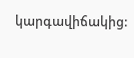կարգավիճակից: